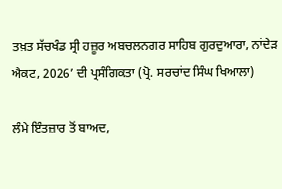ਤਖ਼ਤ ਸੱਚਖੰਡ ਸ੍ਰੀ ਹਜ਼ੂਰ ਅਬਚਲਨਗਰ ਸਾਹਿਬ ਗੁਰਦੁਆਰਾ, ਨਾਂਦੇੜ ਐਕਟ, 2026’ ਦੀ ਪ੍ਰਸੰਗਿਕਤਾ (ਪ੍ਰੋ. ਸਰਚਾਂਦ ਸਿੰਘ ਖਿਆਲਾ)

ਲੰਮੇ ਇੰਤਜ਼ਾਰ ਤੋਂ ਬਾਅਦ,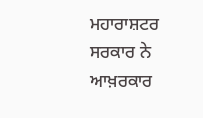ਮਹਾਰਾਸ਼ਟਰ ਸਰਕਾਰ ਨੇ ਆਖ਼ਰਕਾਰ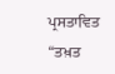ਪ੍ਰਸਤਾਵਿਤ “ਤਖ਼ਤ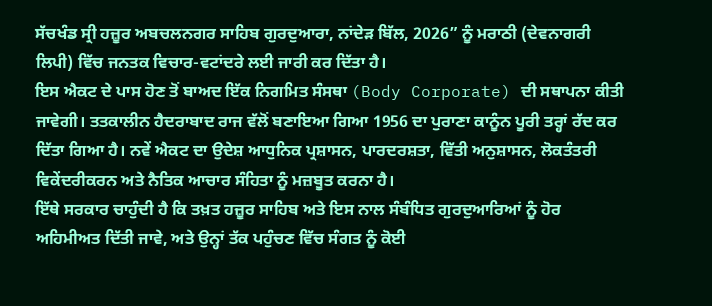ਸੱਚਖੰਡ ਸ੍ਰੀ ਹਜ਼ੂਰ ਅਬਚਲਨਗਰ ਸਾਹਿਬ ਗੁਰਦੁਆਰਾ, ਨਾਂਦੇੜ ਬਿੱਲ, 2026” ਨੂੰ ਮਰਾਠੀ (ਦੇਵਨਾਗਰੀ ਲਿਪੀ) ਵਿੱਚ ਜਨਤਕ ਵਿਚਾਰ-ਵਟਾਂਦਰੇ ਲਈ ਜਾਰੀ ਕਰ ਦਿੱਤਾ ਹੈ।
ਇਸ ਐਕਟ ਦੇ ਪਾਸ ਹੋਣ ਤੋਂ ਬਾਅਦ ਇੱਕ ਨਿਗਮਿਤ ਸੰਸਥਾ (Body Corporate) ਦੀ ਸਥਾਪਨਾ ਕੀਤੀ ਜਾਵੇਗੀ। ਤਤਕਾਲੀਨ ਹੈਦਰਾਬਾਦ ਰਾਜ ਵੱਲੋਂ ਬਣਾਇਆ ਗਿਆ 1956 ਦਾ ਪੁਰਾਣਾ ਕਾਨੂੰਨ ਪੂਰੀ ਤਰ੍ਹਾਂ ਰੱਦ ਕਰ ਦਿੱਤਾ ਗਿਆ ਹੈ। ਨਵੇਂ ਐਕਟ ਦਾ ਉਦੇਸ਼ ਆਧੁਨਿਕ ਪ੍ਰਸ਼ਾਸਨ, ਪਾਰਦਰਸ਼ਤਾ, ਵਿੱਤੀ ਅਨੁਸ਼ਾਸਨ, ਲੋਕਤੰਤਰੀ ਵਿਕੇਂਦਰੀਕਰਨ ਅਤੇ ਨੈਤਿਕ ਆਚਾਰ ਸੰਹਿਤਾ ਨੂੰ ਮਜ਼ਬੂਤ ਕਰਨਾ ਹੈ।
ਇੱਥੇ ਸਰਕਾਰ ਚਾਹੁੰਦੀ ਹੈ ਕਿ ਤਖ਼ਤ ਹਜ਼ੂਰ ਸਾਹਿਬ ਅਤੇ ਇਸ ਨਾਲ ਸੰਬੰਧਿਤ ਗੁਰਦੁਆਰਿਆਂ ਨੂੰ ਹੋਰ ਅਹਿਮੀਅਤ ਦਿੱਤੀ ਜਾਵੇ, ਅਤੇ ਉਨ੍ਹਾਂ ਤੱਕ ਪਹੁੰਚਣ ਵਿੱਚ ਸੰਗਤ ਨੂੰ ਕੋਈ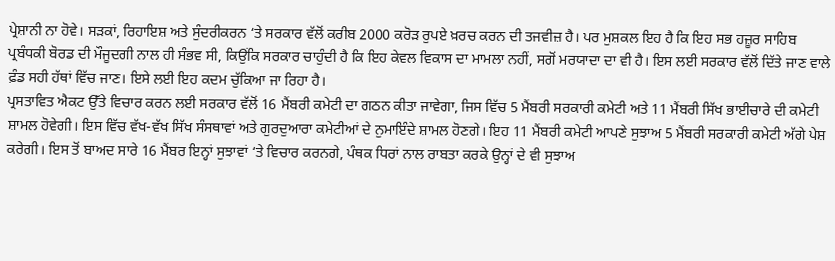ਪ੍ਰੇਸ਼ਾਨੀ ਨਾ ਹੋਵੇ। ਸੜਕਾਂ, ਰਿਹਾਇਸ਼ ਅਤੇ ਸੁੰਦਰੀਕਰਨ ‘ਤੇ ਸਰਕਾਰ ਵੱਲੋਂ ਕਰੀਬ 2000 ਕਰੋੜ ਰੁਪਏ ਖ਼ਰਚ ਕਰਨ ਦੀ ਤਜਵੀਜ਼ ਹੈ। ਪਰ ਮੁਸ਼ਕਲ ਇਹ ਹੈ ਕਿ ਇਹ ਸਭ ਹਜ਼ੂਰ ਸਾਹਿਬ ਪ੍ਰਬੰਧਕੀ ਬੋਰਡ ਦੀ ਮੌਜੂਦਗੀ ਨਾਲ ਹੀ ਸੰਭਵ ਸੀ, ਕਿਉਂਕਿ ਸਰਕਾਰ ਚਾਹੁੰਦੀ ਹੈ ਕਿ ਇਹ ਕੇਵਲ ਵਿਕਾਸ ਦਾ ਮਾਮਲਾ ਨਹੀਂ, ਸਗੋਂ ਮਰਯਾਦਾ ਦਾ ਵੀ ਹੈ। ਇਸ ਲਈ ਸਰਕਾਰ ਵੱਲੋਂ ਦਿੱਤੇ ਜਾਣ ਵਾਲੇ ਫ਼ੰਡ ਸਹੀ ਹੱਥਾਂ ਵਿੱਚ ਜਾਣ। ਇਸੇ ਲਈ ਇਹ ਕਦਮ ਚੁੱਕਿਆ ਜਾ ਰਿਹਾ ਹੈ।
ਪ੍ਰਸਤਾਵਿਤ ਐਕਟ ਉੱਤੇ ਵਿਚਾਰ ਕਰਨ ਲਈ ਸਰਕਾਰ ਵੱਲੋਂ 16 ਮੈਂਬਰੀ ਕਮੇਟੀ ਦਾ ਗਠਨ ਕੀਤਾ ਜਾਵੇਗਾ, ਜਿਸ ਵਿੱਚ 5 ਮੈਂਬਰੀ ਸਰਕਾਰੀ ਕਮੇਟੀ ਅਤੇ 11 ਮੈਂਬਰੀ ਸਿੱਖ ਭਾਈਚਾਰੇ ਦੀ ਕਮੇਟੀ ਸ਼ਾਮਲ ਹੋਵੇਗੀ। ਇਸ ਵਿੱਚ ਵੱਖ-ਵੱਖ ਸਿੱਖ ਸੰਸਥਾਵਾਂ ਅਤੇ ਗੁਰਦੁਆਰਾ ਕਮੇਟੀਆਂ ਦੇ ਨੁਮਾਇੰਦੇ ਸ਼ਾਮਲ ਹੋਣਗੇ। ਇਹ 11 ਮੈਂਬਰੀ ਕਮੇਟੀ ਆਪਣੇ ਸੁਝਾਅ 5 ਮੈਂਬਰੀ ਸਰਕਾਰੀ ਕਮੇਟੀ ਅੱਗੇ ਪੇਸ਼ ਕਰੇਗੀ। ਇਸ ਤੋਂ ਬਾਅਦ ਸਾਰੇ 16 ਮੈਂਬਰ ਇਨ੍ਹਾਂ ਸੁਝਾਵਾਂ ‘ਤੇ ਵਿਚਾਰ ਕਰਨਗੇ, ਪੰਥਕ ਧਿਰਾਂ ਨਾਲ ਰਾਬਤਾ ਕਰਕੇ ਉਨ੍ਹਾਂ ਦੇ ਵੀ ਸੁਝਾਅ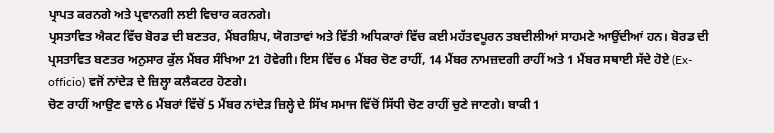ਪ੍ਰਾਪਤ ਕਰਨਗੇ ਅਤੇ ਪ੍ਰਵਾਨਗੀ ਲਈ ਵਿਚਾਰ ਕਰਨਗੇ।
ਪ੍ਰਸਤਾਵਿਤ ਐਕਟ ਵਿੱਚ ਬੋਰਡ ਦੀ ਬਣਤਰ, ਮੈਂਬਰਸ਼ਿਪ, ਯੋਗਤਾਵਾਂ ਅਤੇ ਵਿੱਤੀ ਅਧਿਕਾਰਾਂ ਵਿੱਚ ਕਈ ਮਹੱਤਵਪੂਰਨ ਤਬਦੀਲੀਆਂ ਸਾਹਮਣੇ ਆਉਂਦੀਆਂ ਹਨ। ਬੋਰਡ ਦੀ ਪ੍ਰਸਤਾਵਿਤ ਬਣਤਰ ਅਨੁਸਾਰ ਕੁੱਲ ਮੈਂਬਰ ਸੰਖਿਆ 21 ਹੋਵੇਗੀ। ਇਸ ਵਿੱਚ 6 ਮੈਂਬਰ ਚੋਣ ਰਾਹੀਂ, 14 ਮੈਂਬਰ ਨਾਮਜ਼ਦਗੀ ਰਾਹੀਂ ਅਤੇ 1 ਮੈਂਬਰ ਸਥਾਈ ਸੱਦੇ ਹੋਏ (Ex-officio) ਵਜੋਂ ਨਾਂਦੇੜ ਦੇ ਜ਼ਿਲ੍ਹਾ ਕਲੈਕਟਰ ਹੋਣਗੇ।
ਚੋਣ ਰਾਹੀਂ ਆਉਣ ਵਾਲੇ 6 ਮੈਂਬਰਾਂ ਵਿੱਚੋਂ 5 ਮੈਂਬਰ ਨਾਂਦੇੜ ਜ਼ਿਲ੍ਹੇ ਦੇ ਸਿੱਖ ਸਮਾਜ ਵਿੱਚੋਂ ਸਿੱਧੀ ਚੋਣ ਰਾਹੀਂ ਚੁਣੇ ਜਾਣਗੇ। ਬਾਕੀ 1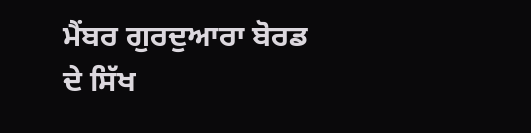ਮੈਂਬਰ ਗੁਰਦੁਆਰਾ ਬੋਰਡ ਦੇ ਸਿੱਖ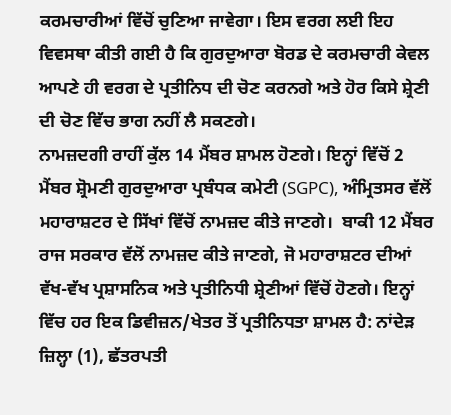ਕਰਮਚਾਰੀਆਂ ਵਿੱਚੋਂ ਚੁਣਿਆ ਜਾਵੇਗਾ। ਇਸ ਵਰਗ ਲਈ ਇਹ ਵਿਵਸਥਾ ਕੀਤੀ ਗਈ ਹੈ ਕਿ ਗੁਰਦੁਆਰਾ ਬੋਰਡ ਦੇ ਕਰਮਚਾਰੀ ਕੇਵਲ ਆਪਣੇ ਹੀ ਵਰਗ ਦੇ ਪ੍ਰਤੀਨਿਧ ਦੀ ਚੋਣ ਕਰਨਗੇ ਅਤੇ ਹੋਰ ਕਿਸੇ ਸ਼੍ਰੇਣੀ ਦੀ ਚੋਣ ਵਿੱਚ ਭਾਗ ਨਹੀਂ ਲੈ ਸਕਣਗੇ।
ਨਾਮਜ਼ਦਗੀ ਰਾਹੀਂ ਕੁੱਲ 14 ਮੈਂਬਰ ਸ਼ਾਮਲ ਹੋਣਗੇ। ਇਨ੍ਹਾਂ ਵਿੱਚੋਂ 2 ਮੈਂਬਰ ਸ਼੍ਰੋਮਣੀ ਗੁਰਦੁਆਰਾ ਪ੍ਰਬੰਧਕ ਕਮੇਟੀ (SGPC), ਅੰਮ੍ਰਿਤਸਰ ਵੱਲੋਂ ਮਹਾਰਾਸ਼ਟਰ ਦੇ ਸਿੱਖਾਂ ਵਿੱਚੋਂ ਨਾਮਜ਼ਦ ਕੀਤੇ ਜਾਣਗੇ।  ਬਾਕੀ 12 ਮੈਂਬਰ ਰਾਜ ਸਰਕਾਰ ਵੱਲੋਂ ਨਾਮਜ਼ਦ ਕੀਤੇ ਜਾਣਗੇ, ਜੋ ਮਹਾਰਾਸ਼ਟਰ ਦੀਆਂ ਵੱਖ-ਵੱਖ ਪ੍ਰਸ਼ਾਸਨਿਕ ਅਤੇ ਪ੍ਰਤੀਨਿਧੀ ਸ਼੍ਰੇਣੀਆਂ ਵਿੱਚੋਂ ਹੋਣਗੇ। ਇਨ੍ਹਾਂ ਵਿੱਚ ਹਰ ਇਕ ਡਿਵੀਜ਼ਨ/ਖੇਤਰ ਤੋਂ ਪ੍ਰਤੀਨਿਧਤਾ ਸ਼ਾਮਲ ਹੈ: ਨਾਂਦੇੜ ਜ਼ਿਲ੍ਹਾ (1), ਛੱਤਰਪਤੀ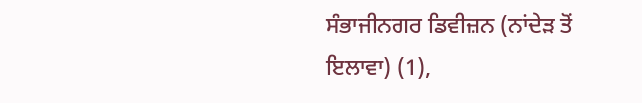ਸੰਭਾਜੀਨਗਰ ਡਿਵੀਜ਼ਨ (ਨਾਂਦੇੜ ਤੋਂ ਇਲਾਵਾ) (1),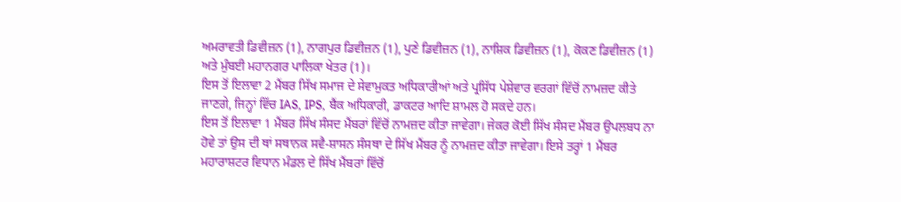ਅਮਰਾਵਤੀ ਡਿਵੀਜ਼ਨ (1), ਨਾਗਪੁਰ ਡਿਵੀਜ਼ਨ (1), ਪੁਣੇ ਡਿਵੀਜ਼ਨ (1), ਨਾਸ਼ਿਕ ਡਿਵੀਜ਼ਨ (1), ਕੋਕਣ ਡਿਵੀਜ਼ਨ (1) ਅਤੇ ਮੁੰਬਈ ਮਹਾਨਗਰ ਪਾਲਿਕਾ ਖੇਤਰ (1)।
ਇਸ ਤੋਂ ਇਲਾਵਾ 2 ਮੈਂਬਰ ਸਿੱਖ ਸਮਾਜ ਦੇ ਸੇਵਾਮੁਕਤ ਅਧਿਕਾਰੀਆਂ ਅਤੇ ਪ੍ਰਸਿੱਧ ਪੇਸ਼ੇਵਾਰ ਵਰਗਾਂ ਵਿੱਚੋਂ ਨਾਮਜ਼ਦ ਕੀਤੇ ਜਾਣਗੇ, ਜਿਨ੍ਹਾਂ ਵਿੱਚ IAS, IPS, ਬੈਂਕ ਅਧਿਕਾਰੀ, ਡਾਕਟਰ ਆਦਿ ਸ਼ਾਮਲ ਹੋ ਸਕਦੇ ਹਨ।
ਇਸ ਤੋਂ ਇਲਾਵਾ 1 ਮੈਂਬਰ ਸਿੱਖ ਸੰਸਦ ਮੈਂਬਰਾਂ ਵਿੱਚੋਂ ਨਾਮਜ਼ਦ ਕੀਤਾ ਜਾਵੇਗਾ। ਜੇਕਰ ਕੋਈ ਸਿੱਖ ਸੰਸਦ ਮੈਂਬਰ ਉਪਲਬਧ ਨਾ ਹੋਵੇ ਤਾਂ ਉਸ ਦੀ ਥਾਂ ਸਥਾਨਕ ਸਵੈ-ਸ਼ਾਸਨ ਸੰਸਥਾ ਦੇ ਸਿੱਖ ਮੈਂਬਰ ਨੂੰ ਨਾਮਜ਼ਦ ਕੀਤਾ ਜਾਵੇਗਾ। ਇਸੇ ਤਰ੍ਹਾਂ 1 ਮੈਂਬਰ ਮਹਾਰਾਸ਼ਟਰ ਵਿਧਾਨ ਮੰਡਲ ਦੇ ਸਿੱਖ ਮੈਂਬਰਾਂ ਵਿੱਚੋਂ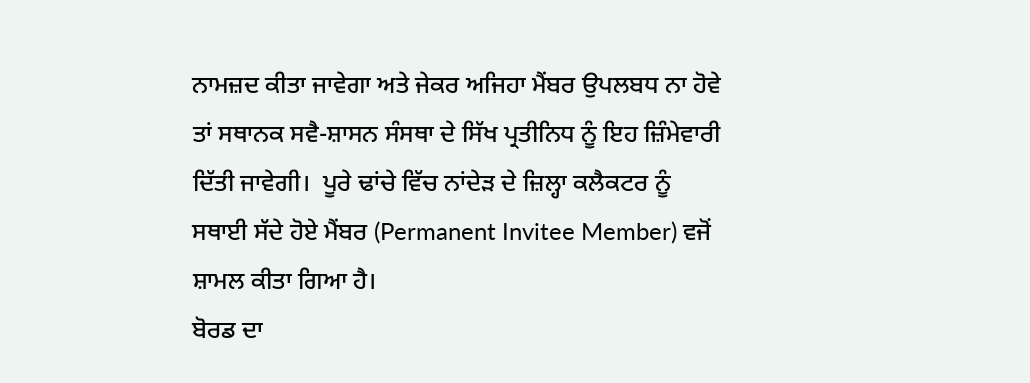ਨਾਮਜ਼ਦ ਕੀਤਾ ਜਾਵੇਗਾ ਅਤੇ ਜੇਕਰ ਅਜਿਹਾ ਮੈਂਬਰ ਉਪਲਬਧ ਨਾ ਹੋਵੇ ਤਾਂ ਸਥਾਨਕ ਸਵੈ-ਸ਼ਾਸਨ ਸੰਸਥਾ ਦੇ ਸਿੱਖ ਪ੍ਰਤੀਨਿਧ ਨੂੰ ਇਹ ਜ਼ਿੰਮੇਵਾਰੀ ਦਿੱਤੀ ਜਾਵੇਗੀ।  ਪੂਰੇ ਢਾਂਚੇ ਵਿੱਚ ਨਾਂਦੇੜ ਦੇ ਜ਼ਿਲ੍ਹਾ ਕਲੈਕਟਰ ਨੂੰ ਸਥਾਈ ਸੱਦੇ ਹੋਏ ਮੈਂਬਰ (Permanent Invitee Member) ਵਜੋਂ ਸ਼ਾਮਲ ਕੀਤਾ ਗਿਆ ਹੈ।
ਬੋਰਡ ਦਾ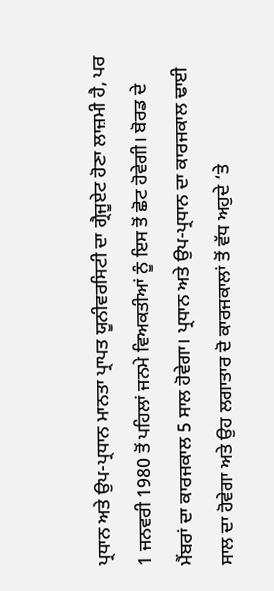ਪ੍ਰਧਾਨ ਅਤੇ ਉਪ-ਪ੍ਰਧਾਨ ਮਾਨਤਾ ਪ੍ਰਾਪਤ ਯੂਨੀਵਰਸਿਟੀ ਦਾ ਗ੍ਰੈਜੂਏਟ ਹੋਣਾ ਲਾਜ਼ਮੀ ਹੈ, ਪਰ 1 ਜਨਵਰੀ 1980 ਤੋਂ ਪਹਿਲਾਂ ਜਨਮੇ ਵਿਅਕਤੀਆਂ ਨੂੰ ਇਸ ਤੋਂ ਛੋਟ ਹੋਵੇਗੀ। ਬੋਰਡ ਦੇ ਮੈਂਬਰਾਂ ਦਾ ਕਾਰਜਕਾਲ 5 ਸਾਲ ਹੋਵੇਗਾ। ਪ੍ਰਧਾਨ ਅਤੇ ਉਪ-ਪ੍ਰਧਾਨ ਦਾ ਕਾਰਜਕਾਲ ਢਾਈ ਸਾਲ ਦਾ ਹੋਵੇਗਾ ਅਤੇ ਉਹ ਲਗਾਤਾਰ ਦੋ ਕਾਰਜਕਾਲਾਂ ਤੋਂ ਵੱਧ ਅਹੁਦੇ ‘ਤੇ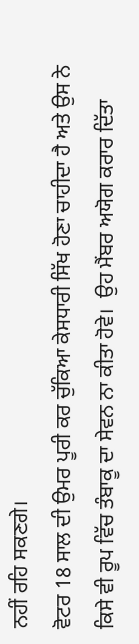ਨਹੀਂ ਰਹਿ ਸਕਣਗੇ।
ਵੋਟਰ 18 ਸਾਲ ਦੀ ਉਮਰ ਪੂਰੀ ਕਰ ਚੁੱਕਿਆ ਕੇਸਧਾਰੀ ਸਿੱਖ ਹੋਣਾ ਚਾਹੀਦਾ ਹੈ ਅਤੇ ਉਸ ਨੇ ਕਿਸੇ ਵੀ ਰੂਪ ਵਿੱਚ ਤੰਬਾਕੂ ਦਾ ਸੇਵਨ ਨਾ ਕੀਤਾ ਹੋਵੇ।  ਉਹ ਮੈਂਬਰ ਅਯੋਗ ਕਰਾਰ ਦਿੱਤਾ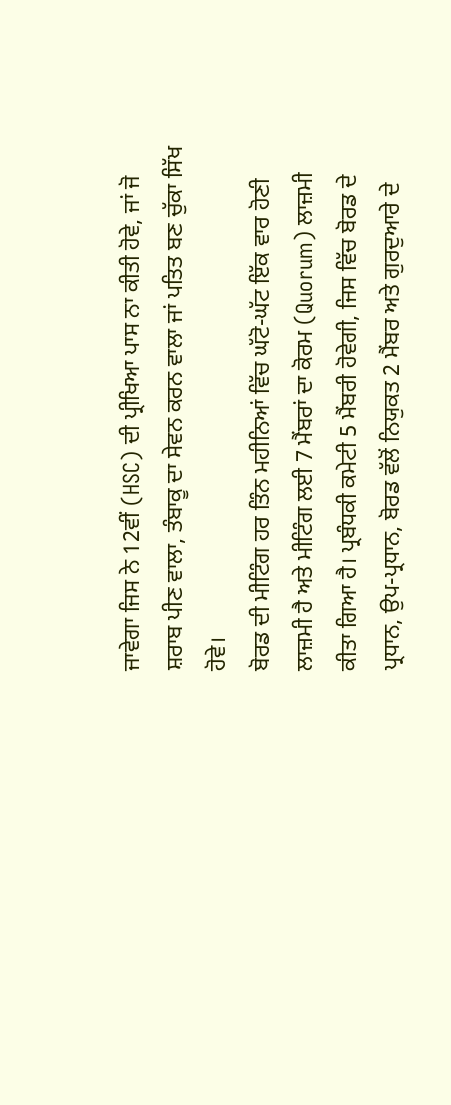ਜਾਵੇਗਾ ਜਿਸ ਨੇ 12ਵੀਂ (HSC) ਦੀ ਪ੍ਰੀਖਿਆ ਪਾਸ ਨਾ ਕੀਤੀ ਹੋਵੇ, ਜਾਂ ਜੋ ਸ਼ਰਾਬ ਪੀਣ ਵਾਲਾ, ਤੰਬਾਕੂ ਦਾ ਸੇਵਨ ਕਰਨ ਵਾਲਾ ਜਾਂ ਪਤਿਤ ਬਣ ਚੁੱਕਾ ਸਿੱਖ ਹੋਵੇ।
ਬੋਰਡ ਦੀ ਮੀਟਿੰਗ ਹਰ ਤਿੰਨ ਮਹੀਨਿਆਂ ਵਿੱਚ ਘੱਟੋ-ਘੱਟ ਇੱਕ ਵਾਰ ਹੋਣੀ ਲਾਜ਼ਮੀ ਹੈ ਅਤੇ ਮੀਟਿੰਗ ਲਈ 7 ਮੈਂਬਰਾਂ ਦਾ ਕੋਰਮ (Quorum) ਲਾਜ਼ਮੀ ਕੀਤਾ ਗਿਆ ਹੈ। ਪ੍ਰਬੰਧਕੀ ਕਮੇਟੀ 5 ਮੈਂਬਰੀ ਹੋਵੇਗੀ, ਜਿਸ ਵਿੱਚ ਬੋਰਡ ਦੇ ਪ੍ਰਧਾਨ, ਉਪ-ਪ੍ਰਧਾਨ, ਬੋਰਡ ਵੱਲੋਂ ਨਿਯੁਕਤ 2 ਮੈਂਬਰ ਅਤੇ ਗੁਰਦੁਆਰੇ ਦੇ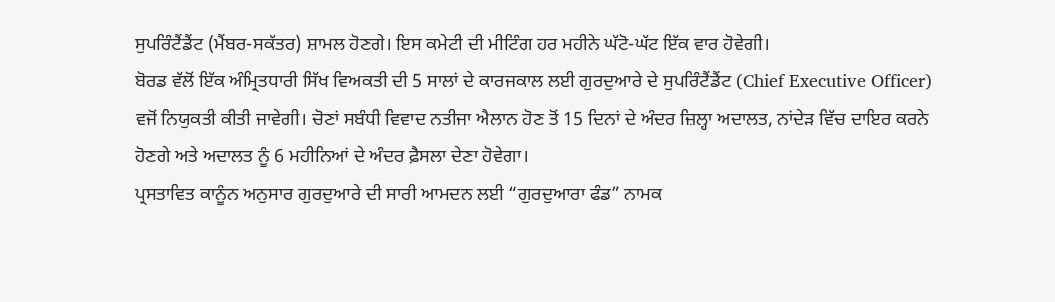ਸੁਪਰਿੰਟੈਂਡੈਂਟ (ਮੈਂਬਰ-ਸਕੱਤਰ) ਸ਼ਾਮਲ ਹੋਣਗੇ। ਇਸ ਕਮੇਟੀ ਦੀ ਮੀਟਿੰਗ ਹਰ ਮਹੀਨੇ ਘੱਟੋ-ਘੱਟ ਇੱਕ ਵਾਰ ਹੋਵੇਗੀ।
ਬੋਰਡ ਵੱਲੋਂ ਇੱਕ ਅੰਮ੍ਰਿਤਧਾਰੀ ਸਿੱਖ ਵਿਅਕਤੀ ਦੀ 5 ਸਾਲਾਂ ਦੇ ਕਾਰਜਕਾਲ ਲਈ ਗੁਰਦੁਆਰੇ ਦੇ ਸੁਪਰਿੰਟੈਂਡੈਂਟ (Chief Executive Officer) ਵਜੋਂ ਨਿਯੁਕਤੀ ਕੀਤੀ ਜਾਵੇਗੀ। ਚੋਣਾਂ ਸਬੰਧੀ ਵਿਵਾਦ ਨਤੀਜਾ ਐਲਾਨ ਹੋਣ ਤੋਂ 15 ਦਿਨਾਂ ਦੇ ਅੰਦਰ ਜ਼ਿਲ੍ਹਾ ਅਦਾਲਤ, ਨਾਂਦੇੜ ਵਿੱਚ ਦਾਇਰ ਕਰਨੇ ਹੋਣਗੇ ਅਤੇ ਅਦਾਲਤ ਨੂੰ 6 ਮਹੀਨਿਆਂ ਦੇ ਅੰਦਰ ਫ਼ੈਸਲਾ ਦੇਣਾ ਹੋਵੇਗਾ।
ਪ੍ਰਸਤਾਵਿਤ ਕਾਨੂੰਨ ਅਨੁਸਾਰ ਗੁਰਦੁਆਰੇ ਦੀ ਸਾਰੀ ਆਮਦਨ ਲਈ “ਗੁਰਦੁਆਰਾ ਫੰਡ” ਨਾਮਕ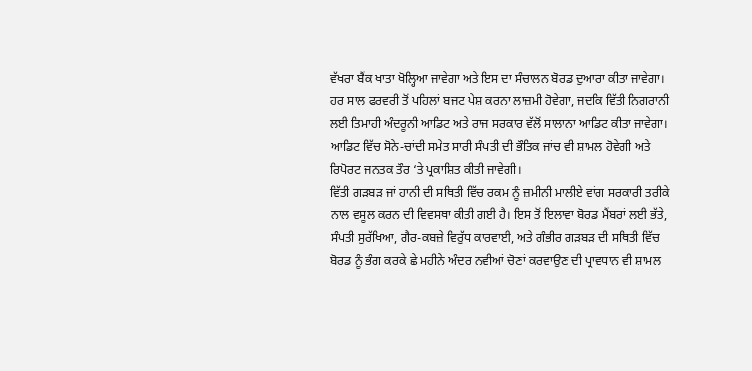ਵੱਖਰਾ ਬੈਂਕ ਖਾਤਾ ਖੋਲ੍ਹਿਆ ਜਾਵੇਗਾ ਅਤੇ ਇਸ ਦਾ ਸੰਚਾਲਨ ਬੋਰਡ ਦੁਆਰਾ ਕੀਤਾ ਜਾਵੇਗਾ। ਹਰ ਸਾਲ ਫਰਵਰੀ ਤੋਂ ਪਹਿਲਾਂ ਬਜਟ ਪੇਸ਼ ਕਰਨਾ ਲਾਜ਼ਮੀ ਹੋਵੇਗਾ, ਜਦਕਿ ਵਿੱਤੀ ਨਿਗਰਾਨੀ ਲਈ ਤਿਮਾਹੀ ਅੰਦਰੂਨੀ ਆਡਿਟ ਅਤੇ ਰਾਜ ਸਰਕਾਰ ਵੱਲੋਂ ਸਾਲਾਨਾ ਆਡਿਟ ਕੀਤਾ ਜਾਵੇਗਾ। ਆਡਿਟ ਵਿੱਚ ਸੋਨੇ-ਚਾਂਦੀ ਸਮੇਤ ਸਾਰੀ ਸੰਪਤੀ ਦੀ ਭੌਤਿਕ ਜਾਂਚ ਵੀ ਸ਼ਾਮਲ ਹੋਵੇਗੀ ਅਤੇ ਰਿਪੋਰਟ ਜਨਤਕ ਤੌਰ ‘ਤੇ ਪ੍ਰਕਾਸ਼ਿਤ ਕੀਤੀ ਜਾਵੇਗੀ।
ਵਿੱਤੀ ਗੜਬੜ ਜਾਂ ਹਾਨੀ ਦੀ ਸਥਿਤੀ ਵਿੱਚ ਰਕਮ ਨੂੰ ਜ਼ਮੀਨੀ ਮਾਲੀਏ ਵਾਂਗ ਸਰਕਾਰੀ ਤਰੀਕੇ ਨਾਲ ਵਸੂਲ ਕਰਨ ਦੀ ਵਿਵਸਥਾ ਕੀਤੀ ਗਈ ਹੈ। ਇਸ ਤੋਂ ਇਲਾਵਾ ਬੋਰਡ ਮੈਂਬਰਾਂ ਲਈ ਭੱਤੇ, ਸੰਪਤੀ ਸੁਰੱਖਿਆ, ਗੈਰ-ਕਬਜ਼ੇ ਵਿਰੁੱਧ ਕਾਰਵਾਈ, ਅਤੇ ਗੰਭੀਰ ਗੜਬੜ ਦੀ ਸਥਿਤੀ ਵਿੱਚ ਬੋਰਡ ਨੂੰ ਭੰਗ ਕਰਕੇ ਛੇ ਮਹੀਨੇ ਅੰਦਰ ਨਵੀਆਂ ਚੋਣਾਂ ਕਰਵਾਉਣ ਦੀ ਪ੍ਰਾਵਧਾਨ ਵੀ ਸ਼ਾਮਲ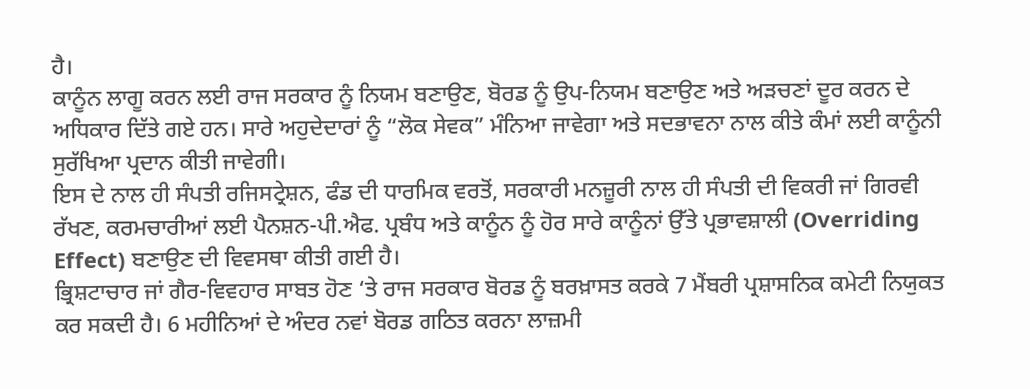ਹੈ।
ਕਾਨੂੰਨ ਲਾਗੂ ਕਰਨ ਲਈ ਰਾਜ ਸਰਕਾਰ ਨੂੰ ਨਿਯਮ ਬਣਾਉਣ, ਬੋਰਡ ਨੂੰ ਉਪ-ਨਿਯਮ ਬਣਾਉਣ ਅਤੇ ਅੜਚਣਾਂ ਦੂਰ ਕਰਨ ਦੇ ਅਧਿਕਾਰ ਦਿੱਤੇ ਗਏ ਹਨ। ਸਾਰੇ ਅਹੁਦੇਦਾਰਾਂ ਨੂੰ “ਲੋਕ ਸੇਵਕ” ਮੰਨਿਆ ਜਾਵੇਗਾ ਅਤੇ ਸਦਭਾਵਨਾ ਨਾਲ ਕੀਤੇ ਕੰਮਾਂ ਲਈ ਕਾਨੂੰਨੀ ਸੁਰੱਖਿਆ ਪ੍ਰਦਾਨ ਕੀਤੀ ਜਾਵੇਗੀ।
ਇਸ ਦੇ ਨਾਲ ਹੀ ਸੰਪਤੀ ਰਜਿਸਟ੍ਰੇਸ਼ਨ, ਫੰਡ ਦੀ ਧਾਰਮਿਕ ਵਰਤੋਂ, ਸਰਕਾਰੀ ਮਨਜ਼ੂਰੀ ਨਾਲ ਹੀ ਸੰਪਤੀ ਦੀ ਵਿਕਰੀ ਜਾਂ ਗਿਰਵੀ ਰੱਖਣ, ਕਰਮਚਾਰੀਆਂ ਲਈ ਪੈਨਸ਼ਨ-ਪੀ.ਐਫ. ਪ੍ਰਬੰਧ ਅਤੇ ਕਾਨੂੰਨ ਨੂੰ ਹੋਰ ਸਾਰੇ ਕਾਨੂੰਨਾਂ ਉੱਤੇ ਪ੍ਰਭਾਵਸ਼ਾਲੀ (Overriding Effect) ਬਣਾਉਣ ਦੀ ਵਿਵਸਥਾ ਕੀਤੀ ਗਈ ਹੈ।
ਭ੍ਰਿਸ਼ਟਾਚਾਰ ਜਾਂ ਗੈਰ-ਵਿਵਹਾਰ ਸਾਬਤ ਹੋਣ ‘ਤੇ ਰਾਜ ਸਰਕਾਰ ਬੋਰਡ ਨੂੰ ਬਰਖ਼ਾਸਤ ਕਰਕੇ 7 ਮੈਂਬਰੀ ਪ੍ਰਸ਼ਾਸਨਿਕ ਕਮੇਟੀ ਨਿਯੁਕਤ ਕਰ ਸਕਦੀ ਹੈ। 6 ਮਹੀਨਿਆਂ ਦੇ ਅੰਦਰ ਨਵਾਂ ਬੋਰਡ ਗਠਿਤ ਕਰਨਾ ਲਾਜ਼ਮੀ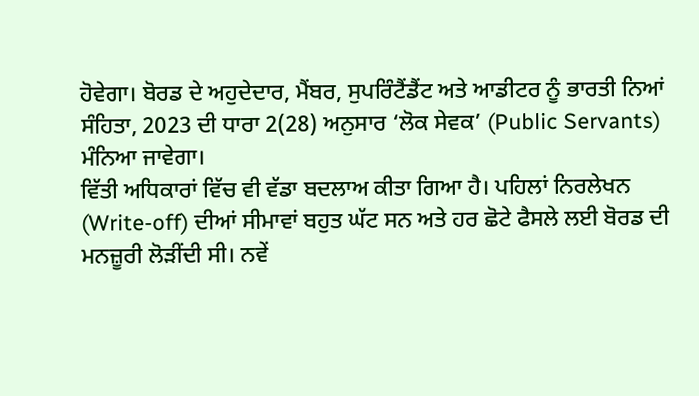ਹੋਵੇਗਾ। ਬੋਰਡ ਦੇ ਅਹੁਦੇਦਾਰ, ਮੈਂਬਰ, ਸੁਪਰਿੰਟੈਂਡੈਂਟ ਅਤੇ ਆਡੀਟਰ ਨੂੰ ਭਾਰਤੀ ਨਿਆਂ ਸੰਹਿਤਾ, 2023 ਦੀ ਧਾਰਾ 2(28) ਅਨੁਸਾਰ ‘ਲੋਕ ਸੇਵਕ’ (Public Servants) ਮੰਨਿਆ ਜਾਵੇਗਾ।
ਵਿੱਤੀ ਅਧਿਕਾਰਾਂ ਵਿੱਚ ਵੀ ਵੱਡਾ ਬਦਲਾਅ ਕੀਤਾ ਗਿਆ ਹੈ। ਪਹਿਲਾਂ ਨਿਰਲੇਖਨ (Write-off) ਦੀਆਂ ਸੀਮਾਵਾਂ ਬਹੁਤ ਘੱਟ ਸਨ ਅਤੇ ਹਰ ਛੋਟੇ ਫੈਸਲੇ ਲਈ ਬੋਰਡ ਦੀ ਮਨਜ਼ੂਰੀ ਲੋੜੀਂਦੀ ਸੀ। ਨਵੇਂ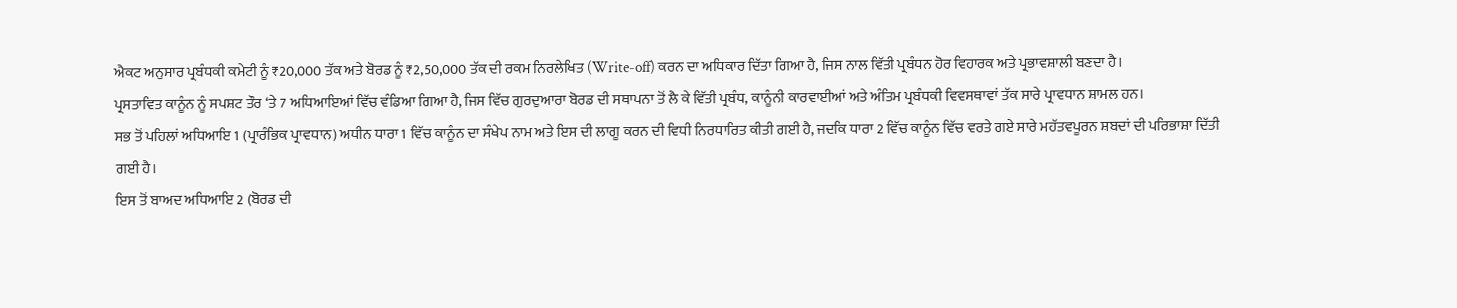ਐਕਟ ਅਨੁਸਾਰ ਪ੍ਰਬੰਧਕੀ ਕਮੇਟੀ ਨੂੰ ₹20,000 ਤੱਕ ਅਤੇ ਬੋਰਡ ਨੂੰ ₹2,50,000 ਤੱਕ ਦੀ ਰਕਮ ਨਿਰਲੇਖਿਤ (Write-off) ਕਰਨ ਦਾ ਅਧਿਕਾਰ ਦਿੱਤਾ ਗਿਆ ਹੈ, ਜਿਸ ਨਾਲ ਵਿੱਤੀ ਪ੍ਰਬੰਧਨ ਹੋਰ ਵਿਹਾਰਕ ਅਤੇ ਪ੍ਰਭਾਵਸ਼ਾਲੀ ਬਣਦਾ ਹੈ।
ਪ੍ਰਸਤਾਵਿਤ ਕਾਨੂੰਨ ਨੂੰ ਸਪਸ਼ਟ ਤੌਰ ‘ਤੇ 7 ਅਧਿਆਇਆਂ ਵਿੱਚ ਵੰਡਿਆ ਗਿਆ ਹੈ, ਜਿਸ ਵਿੱਚ ਗੁਰਦੁਆਰਾ ਬੋਰਡ ਦੀ ਸਥਾਪਨਾ ਤੋਂ ਲੈ ਕੇ ਵਿੱਤੀ ਪ੍ਰਬੰਧ, ਕਾਨੂੰਨੀ ਕਾਰਵਾਈਆਂ ਅਤੇ ਅੰਤਿਮ ਪ੍ਰਬੰਧਕੀ ਵਿਵਸਥਾਵਾਂ ਤੱਕ ਸਾਰੇ ਪ੍ਰਾਵਧਾਨ ਸ਼ਾਮਲ ਹਨ।
ਸਭ ਤੋਂ ਪਹਿਲਾਂ ਅਧਿਆਇ 1 (ਪ੍ਰਾਰੰਭਿਕ ਪ੍ਰਾਵਧਾਨ) ਅਧੀਨ ਧਾਰਾ 1 ਵਿੱਚ ਕਾਨੂੰਨ ਦਾ ਸੰਖੇਪ ਨਾਮ ਅਤੇ ਇਸ ਦੀ ਲਾਗੂ ਕਰਨ ਦੀ ਵਿਧੀ ਨਿਰਧਾਰਿਤ ਕੀਤੀ ਗਈ ਹੈ, ਜਦਕਿ ਧਾਰਾ 2 ਵਿੱਚ ਕਾਨੂੰਨ ਵਿੱਚ ਵਰਤੇ ਗਏ ਸਾਰੇ ਮਹੱਤਵਪੂਰਨ ਸ਼ਬਦਾਂ ਦੀ ਪਰਿਭਾਸ਼ਾ ਦਿੱਤੀ ਗਈ ਹੈ।
ਇਸ ਤੋਂ ਬਾਅਦ ਅਧਿਆਇ 2 (ਬੋਰਡ ਦੀ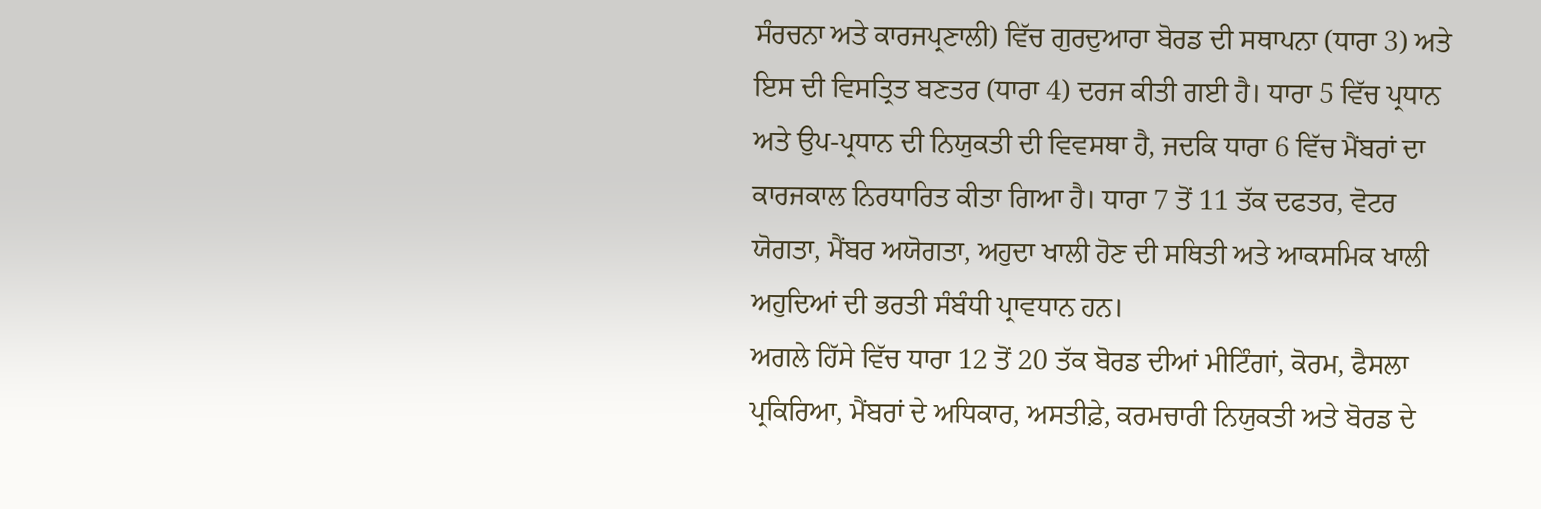ਸੰਰਚਨਾ ਅਤੇ ਕਾਰਜਪ੍ਰਣਾਲੀ) ਵਿੱਚ ਗੁਰਦੁਆਰਾ ਬੋਰਡ ਦੀ ਸਥਾਪਨਾ (ਧਾਰਾ 3) ਅਤੇ ਇਸ ਦੀ ਵਿਸਤ੍ਰਿਤ ਬਣਤਰ (ਧਾਰਾ 4) ਦਰਜ ਕੀਤੀ ਗਈ ਹੈ। ਧਾਰਾ 5 ਵਿੱਚ ਪ੍ਰਧਾਨ ਅਤੇ ਉਪ-ਪ੍ਰਧਾਨ ਦੀ ਨਿਯੁਕਤੀ ਦੀ ਵਿਵਸਥਾ ਹੈ, ਜਦਕਿ ਧਾਰਾ 6 ਵਿੱਚ ਮੈਂਬਰਾਂ ਦਾ ਕਾਰਜਕਾਲ ਨਿਰਧਾਰਿਤ ਕੀਤਾ ਗਿਆ ਹੈ। ਧਾਰਾ 7 ਤੋਂ 11 ਤੱਕ ਦਫਤਰ, ਵੋਟਰ ਯੋਗਤਾ, ਮੈਂਬਰ ਅਯੋਗਤਾ, ਅਹੁਦਾ ਖਾਲੀ ਹੋਣ ਦੀ ਸਥਿਤੀ ਅਤੇ ਆਕਸਮਿਕ ਖਾਲੀ ਅਹੁਦਿਆਂ ਦੀ ਭਰਤੀ ਸੰਬੰਧੀ ਪ੍ਰਾਵਧਾਨ ਹਨ।
ਅਗਲੇ ਹਿੱਸੇ ਵਿੱਚ ਧਾਰਾ 12 ਤੋਂ 20 ਤੱਕ ਬੋਰਡ ਦੀਆਂ ਮੀਟਿੰਗਾਂ, ਕੋਰਮ, ਫੈਸਲਾ ਪ੍ਰਕਿਰਿਆ, ਮੈਂਬਰਾਂ ਦੇ ਅਧਿਕਾਰ, ਅਸਤੀਫ਼ੇ, ਕਰਮਚਾਰੀ ਨਿਯੁਕਤੀ ਅਤੇ ਬੋਰਡ ਦੇ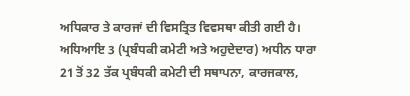ਅਧਿਕਾਰ ਤੇ ਕਾਰਜਾਂ ਦੀ ਵਿਸਤ੍ਰਿਤ ਵਿਵਸਥਾ ਕੀਤੀ ਗਈ ਹੈ।
ਅਧਿਆਇ 3 (ਪ੍ਰਬੰਧਕੀ ਕਮੇਟੀ ਅਤੇ ਅਹੁਦੇਦਾਰ) ਅਧੀਨ ਧਾਰਾ 21 ਤੋਂ 32 ਤੱਕ ਪ੍ਰਬੰਧਕੀ ਕਮੇਟੀ ਦੀ ਸਥਾਪਨਾ, ਕਾਰਜਕਾਲ,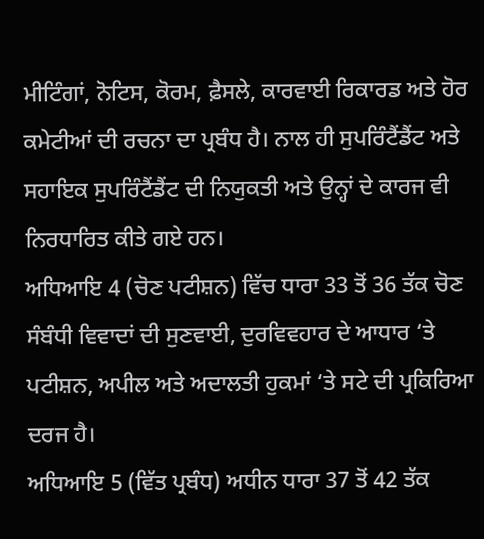ਮੀਟਿੰਗਾਂ, ਨੋਟਿਸ, ਕੋਰਮ, ਫ਼ੈਸਲੇ, ਕਾਰਵਾਈ ਰਿਕਾਰਡ ਅਤੇ ਹੋਰ ਕਮੇਟੀਆਂ ਦੀ ਰਚਨਾ ਦਾ ਪ੍ਰਬੰਧ ਹੈ। ਨਾਲ ਹੀ ਸੁਪਰਿੰਟੈਂਡੈਂਟ ਅਤੇ ਸਹਾਇਕ ਸੁਪਰਿੰਟੈਂਡੈਂਟ ਦੀ ਨਿਯੁਕਤੀ ਅਤੇ ਉਨ੍ਹਾਂ ਦੇ ਕਾਰਜ ਵੀ ਨਿਰਧਾਰਿਤ ਕੀਤੇ ਗਏ ਹਨ।
ਅਧਿਆਇ 4 (ਚੋਣ ਪਟੀਸ਼ਨ) ਵਿੱਚ ਧਾਰਾ 33 ਤੋਂ 36 ਤੱਕ ਚੋਣ ਸੰਬੰਧੀ ਵਿਵਾਦਾਂ ਦੀ ਸੁਣਵਾਈ, ਦੁਰਵਿਵਹਾਰ ਦੇ ਆਧਾਰ ‘ਤੇ ਪਟੀਸ਼ਨ, ਅਪੀਲ ਅਤੇ ਅਦਾਲਤੀ ਹੁਕਮਾਂ ‘ਤੇ ਸਟੇ ਦੀ ਪ੍ਰਕਿਰਿਆ ਦਰਜ ਹੈ।
ਅਧਿਆਇ 5 (ਵਿੱਤ ਪ੍ਰਬੰਧ) ਅਧੀਨ ਧਾਰਾ 37 ਤੋਂ 42 ਤੱਕ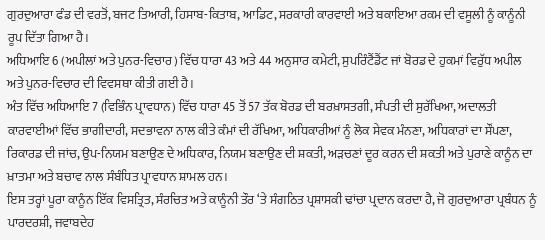ਗੁਰਦੁਆਰਾ ਫੰਡ ਦੀ ਵਰਤੋਂ, ਬਜਟ ਤਿਆਰੀ, ਹਿਸਾਬ-ਕਿਤਾਬ, ਆਡਿਟ, ਸਰਕਾਰੀ ਕਾਰਵਾਈ ਅਤੇ ਬਕਾਇਆ ਰਕਮ ਦੀ ਵਸੂਲੀ ਨੂੰ ਕਾਨੂੰਨੀ ਰੂਪ ਦਿੱਤਾ ਗਿਆ ਹੈ।
ਅਧਿਆਇ 6 (ਅਪੀਲਾਂ ਅਤੇ ਪੁਨਰ-ਵਿਚਾਰ) ਵਿੱਚ ਧਾਰਾ 43 ਅਤੇ 44 ਅਨੁਸਾਰ ਕਮੇਟੀ, ਸੁਪਰਿੰਟੈਂਡੈਂਟ ਜਾਂ ਬੋਰਡ ਦੇ ਹੁਕਮਾਂ ਵਿਰੁੱਧ ਅਪੀਲ ਅਤੇ ਪੁਨਰ-ਵਿਚਾਰ ਦੀ ਵਿਵਸਥਾ ਕੀਤੀ ਗਈ ਹੈ।
ਅੰਤ ਵਿੱਚ ਅਧਿਆਇ 7 (ਵਿਭਿੰਨ ਪ੍ਰਾਵਧਾਨ) ਵਿੱਚ ਧਾਰਾ 45 ਤੋਂ 57 ਤੱਕ ਬੋਰਡ ਦੀ ਬਰਖ਼ਾਸਤਗੀ, ਸੰਪਤੀ ਦੀ ਸੁਰੱਖਿਆ, ਅਦਾਲਤੀ ਕਾਰਵਾਈਆਂ ਵਿੱਚ ਭਾਗੀਦਾਰੀ, ਸਦਭਾਵਨਾ ਨਾਲ ਕੀਤੇ ਕੰਮਾਂ ਦੀ ਰੱਖਿਆ, ਅਧਿਕਾਰੀਆਂ ਨੂੰ ਲੋਕ ਸੇਵਕ ਮੰਨਣਾ, ਅਧਿਕਾਰਾਂ ਦਾ ਸੌਂਪਣਾ, ਰਿਕਾਰਡ ਦੀ ਜਾਂਚ, ਉਪ-ਨਿਯਮ ਬਣਾਉਣ ਦੇ ਅਧਿਕਾਰ, ਨਿਯਮ ਬਣਾਉਣ ਦੀ ਸ਼ਕਤੀ, ਅੜਚਣਾਂ ਦੂਰ ਕਰਨ ਦੀ ਸ਼ਕਤੀ ਅਤੇ ਪੁਰਾਣੇ ਕਾਨੂੰਨ ਦਾ ਖ਼ਾਤਮਾ ਅਤੇ ਬਚਾਵ ਨਾਲ ਸੰਬੰਧਿਤ ਪ੍ਰਾਵਧਾਨ ਸ਼ਾਮਲ ਹਨ।
ਇਸ ਤਰ੍ਹਾਂ ਪੂਰਾ ਕਾਨੂੰਨ ਇੱਕ ਵਿਸਤ੍ਰਿਤ, ਸੰਰਚਿਤ ਅਤੇ ਕਾਨੂੰਨੀ ਤੌਰ ‘ਤੇ ਸੰਗਠਿਤ ਪ੍ਰਸ਼ਾਸਕੀ ਢਾਂਚਾ ਪ੍ਰਦਾਨ ਕਰਦਾ ਹੈ, ਜੋ ਗੁਰਦੁਆਰਾ ਪ੍ਰਬੰਧਨ ਨੂੰ ਪਾਰਦਰਸ਼ੀ, ਜਵਾਬਦੇਹ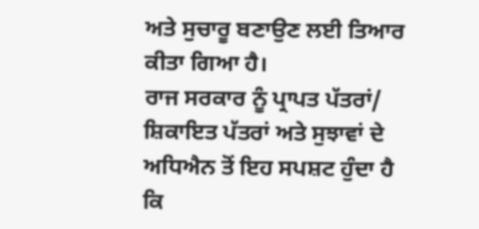ਅਤੇ ਸੁਚਾਰੂ ਬਣਾਉਣ ਲਈ ਤਿਆਰ ਕੀਤਾ ਗਿਆ ਹੈ।
ਰਾਜ ਸਰਕਾਰ ਨੂੰ ਪ੍ਰਾਪਤ ਪੱਤਰਾਂ/ ਸ਼ਿਕਾਇਤ ਪੱਤਰਾਂ ਅਤੇ ਸੁਝਾਵਾਂ ਦੇ ਅਧਿਐਨ ਤੋਂ ਇਹ ਸਪਸ਼ਟ ਹੁੰਦਾ ਹੈ ਕਿ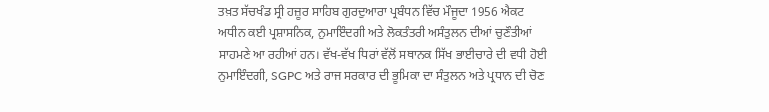ਤਖ਼ਤ ਸੱਚਖੰਡ ਸ੍ਰੀ ਹਜ਼ੂਰ ਸਾਹਿਬ ਗੁਰਦੁਆਰਾ ਪ੍ਰਬੰਧਨ ਵਿੱਚ ਮੌਜੂਦਾ 1956 ਐਕਟ ਅਧੀਨ ਕਈ ਪ੍ਰਸ਼ਾਸਨਿਕ, ਨੁਮਾਇੰਦਗੀ ਅਤੇ ਲੋਕਤੰਤਰੀ ਅਸੰਤੁਲਨ ਦੀਆਂ ਚੁਣੌਤੀਆਂ ਸਾਹਮਣੇ ਆ ਰਹੀਆਂ ਹਨ। ਵੱਖ-ਵੱਖ ਧਿਰਾਂ ਵੱਲੋਂ ਸਥਾਨਕ ਸਿੱਖ ਭਾਈਚਾਰੇ ਦੀ ਵਧੀ ਹੋਈ ਨੁਮਾਇੰਦਗੀ, SGPC ਅਤੇ ਰਾਜ ਸਰਕਾਰ ਦੀ ਭੂਮਿਕਾ ਦਾ ਸੰਤੁਲਨ ਅਤੇ ਪ੍ਰਧਾਨ ਦੀ ਚੋਣ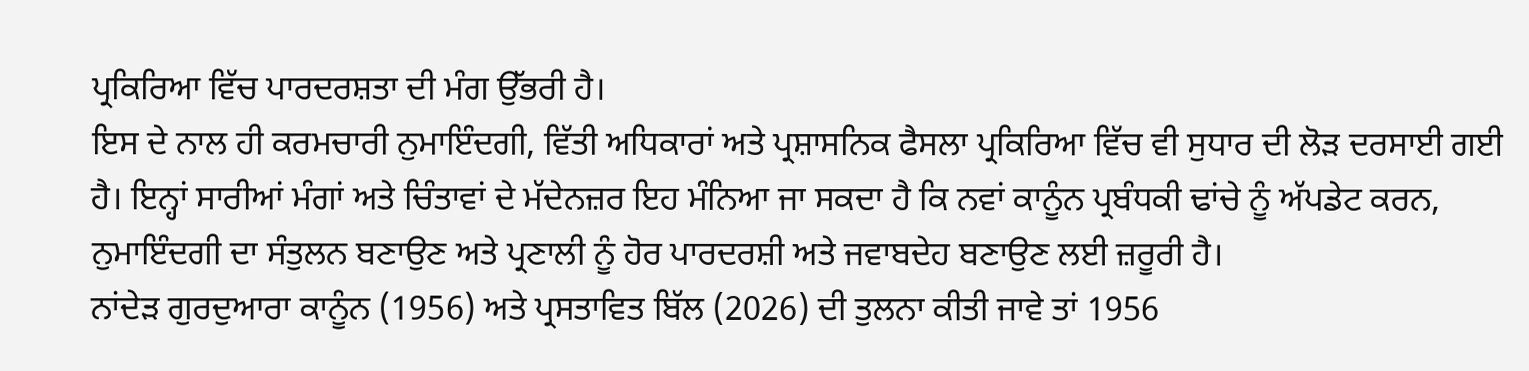ਪ੍ਰਕਿਰਿਆ ਵਿੱਚ ਪਾਰਦਰਸ਼ਤਾ ਦੀ ਮੰਗ ਉੱਭਰੀ ਹੈ।
ਇਸ ਦੇ ਨਾਲ ਹੀ ਕਰਮਚਾਰੀ ਨੁਮਾਇੰਦਗੀ, ਵਿੱਤੀ ਅਧਿਕਾਰਾਂ ਅਤੇ ਪ੍ਰਸ਼ਾਸਨਿਕ ਫੈਸਲਾ ਪ੍ਰਕਿਰਿਆ ਵਿੱਚ ਵੀ ਸੁਧਾਰ ਦੀ ਲੋੜ ਦਰਸਾਈ ਗਈ ਹੈ। ਇਨ੍ਹਾਂ ਸਾਰੀਆਂ ਮੰਗਾਂ ਅਤੇ ਚਿੰਤਾਵਾਂ ਦੇ ਮੱਦੇਨਜ਼ਰ ਇਹ ਮੰਨਿਆ ਜਾ ਸਕਦਾ ਹੈ ਕਿ ਨਵਾਂ ਕਾਨੂੰਨ ਪ੍ਰਬੰਧਕੀ ਢਾਂਚੇ ਨੂੰ ਅੱਪਡੇਟ ਕਰਨ, ਨੁਮਾਇੰਦਗੀ ਦਾ ਸੰਤੁਲਨ ਬਣਾਉਣ ਅਤੇ ਪ੍ਰਣਾਲੀ ਨੂੰ ਹੋਰ ਪਾਰਦਰਸ਼ੀ ਅਤੇ ਜਵਾਬਦੇਹ ਬਣਾਉਣ ਲਈ ਜ਼ਰੂਰੀ ਹੈ।
ਨਾਂਦੇੜ ਗੁਰਦੁਆਰਾ ਕਾਨੂੰਨ (1956) ਅਤੇ ਪ੍ਰਸਤਾਵਿਤ ਬਿੱਲ (2026) ਦੀ ਤੁਲਨਾ ਕੀਤੀ ਜਾਵੇ ਤਾਂ 1956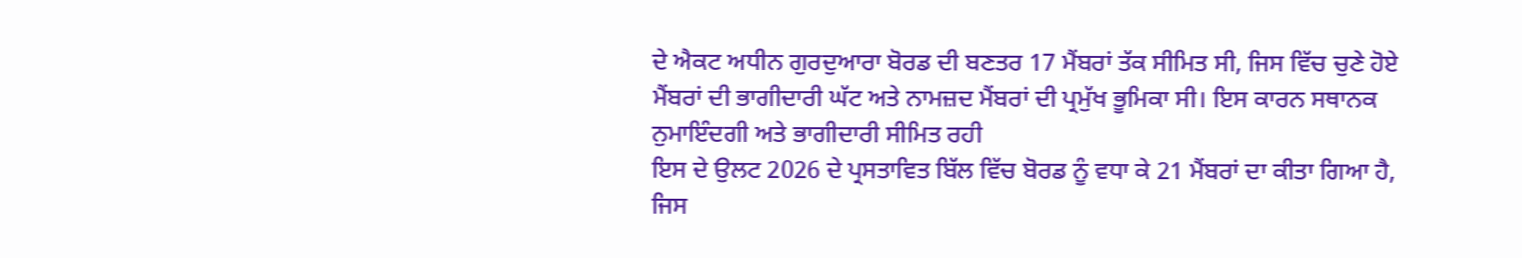ਦੇ ਐਕਟ ਅਧੀਨ ਗੁਰਦੁਆਰਾ ਬੋਰਡ ਦੀ ਬਣਤਰ 17 ਮੈਂਬਰਾਂ ਤੱਕ ਸੀਮਿਤ ਸੀ, ਜਿਸ ਵਿੱਚ ਚੁਣੇ ਹੋਏ ਮੈਂਬਰਾਂ ਦੀ ਭਾਗੀਦਾਰੀ ਘੱਟ ਅਤੇ ਨਾਮਜ਼ਦ ਮੈਂਬਰਾਂ ਦੀ ਪ੍ਰਮੁੱਖ ਭੂਮਿਕਾ ਸੀ। ਇਸ ਕਾਰਨ ਸਥਾਨਕ ਨੁਮਾਇੰਦਗੀ ਅਤੇ ਭਾਗੀਦਾਰੀ ਸੀਮਿਤ ਰਹੀ
ਇਸ ਦੇ ਉਲਟ 2026 ਦੇ ਪ੍ਰਸਤਾਵਿਤ ਬਿੱਲ ਵਿੱਚ ਬੋਰਡ ਨੂੰ ਵਧਾ ਕੇ 21 ਮੈਂਬਰਾਂ ਦਾ ਕੀਤਾ ਗਿਆ ਹੈ, ਜਿਸ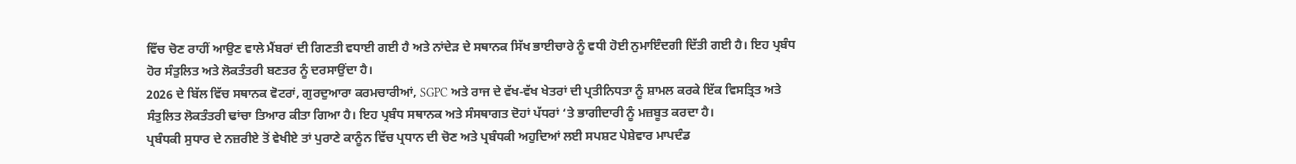ਵਿੱਚ ਚੋਣ ਰਾਹੀਂ ਆਉਣ ਵਾਲੇ ਮੈਂਬਰਾਂ ਦੀ ਗਿਣਤੀ ਵਧਾਈ ਗਈ ਹੈ ਅਤੇ ਨਾਂਦੇੜ ਦੇ ਸਥਾਨਕ ਸਿੱਖ ਭਾਈਚਾਰੇ ਨੂੰ ਵਧੀ ਹੋਈ ਨੁਮਾਇੰਦਗੀ ਦਿੱਤੀ ਗਈ ਹੈ। ਇਹ ਪ੍ਰਬੰਧ ਹੋਰ ਸੰਤੁਲਿਤ ਅਤੇ ਲੋਕਤੰਤਰੀ ਬਣਤਰ ਨੂੰ ਦਰਸਾਉਂਦਾ ਹੈ।
2026 ਦੇ ਬਿੱਲ ਵਿੱਚ ਸਥਾਨਕ ਵੋਟਰਾਂ, ਗੁਰਦੁਆਰਾ ਕਰਮਚਾਰੀਆਂ, SGPC ਅਤੇ ਰਾਜ ਦੇ ਵੱਖ-ਵੱਖ ਖੇਤਰਾਂ ਦੀ ਪ੍ਰਤੀਨਿਧਤਾ ਨੂੰ ਸ਼ਾਮਲ ਕਰਕੇ ਇੱਕ ਵਿਸਤ੍ਰਿਤ ਅਤੇ ਸੰਤੁਲਿਤ ਲੋਕਤੰਤਰੀ ਢਾਂਚਾ ਤਿਆਰ ਕੀਤਾ ਗਿਆ ਹੈ। ਇਹ ਪ੍ਰਬੰਧ ਸਥਾਨਕ ਅਤੇ ਸੰਸਥਾਗਤ ਦੋਹਾਂ ਪੱਧਰਾਂ ‘ਤੇ ਭਾਗੀਦਾਰੀ ਨੂੰ ਮਜ਼ਬੂਤ ਕਰਦਾ ਹੈ।
ਪ੍ਰਬੰਧਕੀ ਸੁਧਾਰ ਦੇ ਨਜ਼ਰੀਏ ਤੋਂ ਵੇਖੀਏ ਤਾਂ ਪੁਰਾਣੇ ਕਾਨੂੰਨ ਵਿੱਚ ਪ੍ਰਧਾਨ ਦੀ ਚੋਣ ਅਤੇ ਪ੍ਰਬੰਧਕੀ ਅਹੁਦਿਆਂ ਲਈ ਸਪਸ਼ਟ ਪੇਸ਼ੇਵਾਰ ਮਾਪਦੰਡ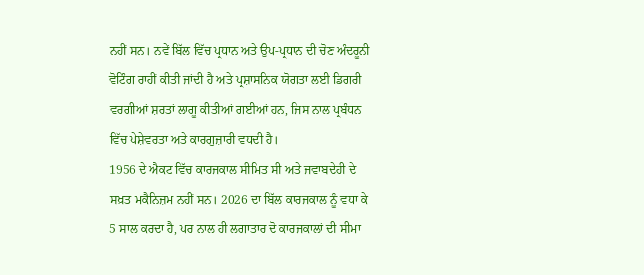ਨਹੀਂ ਸਨ। ਨਵੇਂ ਬਿੱਲ ਵਿੱਚ ਪ੍ਰਧਾਨ ਅਤੇ ਉਪ-ਪ੍ਰਧਾਨ ਦੀ ਚੋਣ ਅੰਦਰੂਨੀ ਵੋਟਿੰਗ ਰਾਹੀਂ ਕੀਤੀ ਜਾਂਦੀ ਹੈ ਅਤੇ ਪ੍ਰਸ਼ਾਸਨਿਕ ਯੋਗਤਾ ਲਈ ਡਿਗਰੀ ਵਰਗੀਆਂ ਸ਼ਰਤਾਂ ਲਾਗੂ ਕੀਤੀਆਂ ਗਈਆਂ ਹਨ, ਜਿਸ ਨਾਲ ਪ੍ਰਬੰਧਨ ਵਿੱਚ ਪੇਸ਼ੇਵਰਤਾ ਅਤੇ ਕਾਰਗੁਜ਼ਾਰੀ ਵਧਦੀ ਹੈ।
1956 ਦੇ ਐਕਟ ਵਿੱਚ ਕਾਰਜਕਾਲ ਸੀਮਿਤ ਸੀ ਅਤੇ ਜਵਾਬਦੇਹੀ ਦੇ ਸਖ਼ਤ ਮਕੈਨਿਜ਼ਮ ਨਹੀਂ ਸਨ। 2026 ਦਾ ਬਿੱਲ ਕਾਰਜਕਾਲ ਨੂੰ ਵਧਾ ਕੇ 5 ਸਾਲ ਕਰਦਾ ਹੈ, ਪਰ ਨਾਲ ਹੀ ਲਗਾਤਾਰ ਦੋ ਕਾਰਜਕਾਲਾਂ ਦੀ ਸੀਮਾ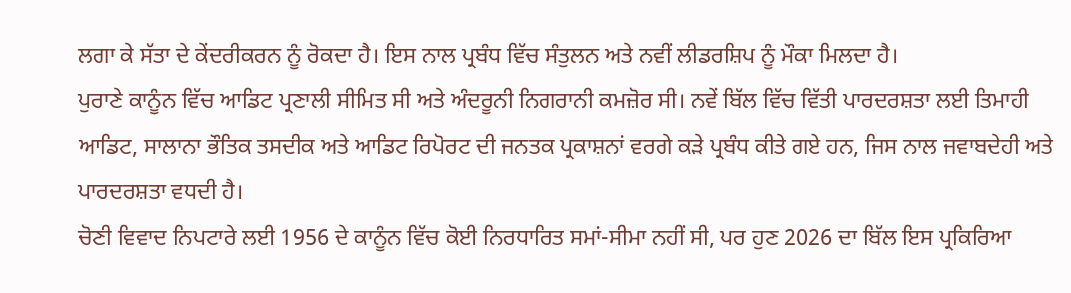ਲਗਾ ਕੇ ਸੱਤਾ ਦੇ ਕੇਂਦਰੀਕਰਨ ਨੂੰ ਰੋਕਦਾ ਹੈ। ਇਸ ਨਾਲ ਪ੍ਰਬੰਧ ਵਿੱਚ ਸੰਤੁਲਨ ਅਤੇ ਨਵੀਂ ਲੀਡਰਸ਼ਿਪ ਨੂੰ ਮੌਕਾ ਮਿਲਦਾ ਹੈ।
ਪੁਰਾਣੇ ਕਾਨੂੰਨ ਵਿੱਚ ਆਡਿਟ ਪ੍ਰਣਾਲੀ ਸੀਮਿਤ ਸੀ ਅਤੇ ਅੰਦਰੂਨੀ ਨਿਗਰਾਨੀ ਕਮਜ਼ੋਰ ਸੀ। ਨਵੇਂ ਬਿੱਲ ਵਿੱਚ ਵਿੱਤੀ ਪਾਰਦਰਸ਼ਤਾ ਲਈ ਤਿਮਾਹੀ ਆਡਿਟ, ਸਾਲਾਨਾ ਭੌਤਿਕ ਤਸਦੀਕ ਅਤੇ ਆਡਿਟ ਰਿਪੋਰਟ ਦੀ ਜਨਤਕ ਪ੍ਰਕਾਸ਼ਨਾਂ ਵਰਗੇ ਕੜੇ ਪ੍ਰਬੰਧ ਕੀਤੇ ਗਏ ਹਨ, ਜਿਸ ਨਾਲ ਜਵਾਬਦੇਹੀ ਅਤੇ ਪਾਰਦਰਸ਼ਤਾ ਵਧਦੀ ਹੈ।
ਚੋਣੀ ਵਿਵਾਦ ਨਿਪਟਾਰੇ ਲਈ 1956 ਦੇ ਕਾਨੂੰਨ ਵਿੱਚ ਕੋਈ ਨਿਰਧਾਰਿਤ ਸਮਾਂ-ਸੀਮਾ ਨਹੀਂ ਸੀ, ਪਰ ਹੁਣ 2026 ਦਾ ਬਿੱਲ ਇਸ ਪ੍ਰਕਿਰਿਆ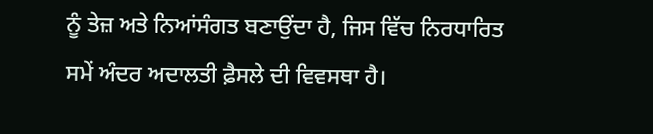ਨੂੰ ਤੇਜ਼ ਅਤੇ ਨਿਆਂਸੰਗਤ ਬਣਾਉਂਦਾ ਹੈ, ਜਿਸ ਵਿੱਚ ਨਿਰਧਾਰਿਤ ਸਮੇਂ ਅੰਦਰ ਅਦਾਲਤੀ ਫ਼ੈਸਲੇ ਦੀ ਵਿਵਸਥਾ ਹੈ।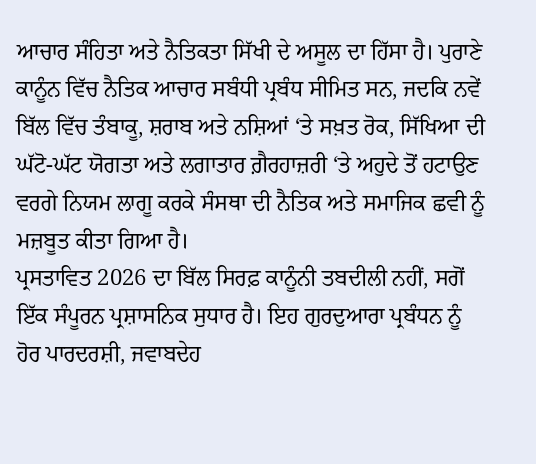ਆਚਾਰ ਸੰਹਿਤਾ ਅਤੇ ਨੈਤਿਕਤਾ ਸਿੱਖੀ ਦੇ ਅਸੂਲ ਦਾ ਹਿੱਸਾ ਹੈ। ਪੁਰਾਣੇ ਕਾਨੂੰਨ ਵਿੱਚ ਨੈਤਿਕ ਆਚਾਰ ਸਬੰਧੀ ਪ੍ਰਬੰਧ ਸੀਮਿਤ ਸਨ, ਜਦਕਿ ਨਵੇਂ ਬਿੱਲ ਵਿੱਚ ਤੰਬਾਕੂ, ਸ਼ਰਾਬ ਅਤੇ ਨਸ਼ਿਆਂ ‘ਤੇ ਸਖ਼ਤ ਰੋਕ, ਸਿੱਖਿਆ ਦੀ ਘੱਟੋ-ਘੱਟ ਯੋਗਤਾ ਅਤੇ ਲਗਾਤਾਰ ਗ਼ੈਰਹਾਜ਼ਰੀ ‘ਤੇ ਅਹੁਦੇ ਤੋਂ ਹਟਾਉਣ ਵਰਗੇ ਨਿਯਮ ਲਾਗੂ ਕਰਕੇ ਸੰਸਥਾ ਦੀ ਨੈਤਿਕ ਅਤੇ ਸਮਾਜਿਕ ਛਵੀ ਨੂੰ ਮਜ਼ਬੂਤ ਕੀਤਾ ਗਿਆ ਹੈ।
ਪ੍ਰਸਤਾਵਿਤ 2026 ਦਾ ਬਿੱਲ ਸਿਰਫ਼ ਕਾਨੂੰਨੀ ਤਬਦੀਲੀ ਨਹੀਂ, ਸਗੋਂ ਇੱਕ ਸੰਪੂਰਨ ਪ੍ਰਸ਼ਾਸਨਿਕ ਸੁਧਾਰ ਹੈ। ਇਹ ਗੁਰਦੁਆਰਾ ਪ੍ਰਬੰਧਨ ਨੂੰ ਹੋਰ ਪਾਰਦਰਸ਼ੀ, ਜਵਾਬਦੇਹ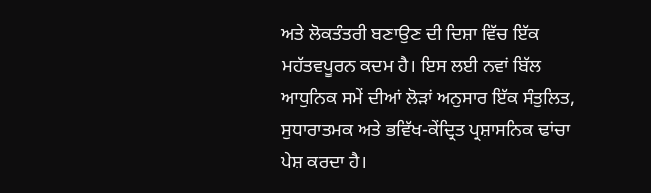ਅਤੇ ਲੋਕਤੰਤਰੀ ਬਣਾਉਣ ਦੀ ਦਿਸ਼ਾ ਵਿੱਚ ਇੱਕ ਮਹੱਤਵਪੂਰਨ ਕਦਮ ਹੈ। ਇਸ ਲਈ ਨਵਾਂ ਬਿੱਲ ਆਧੁਨਿਕ ਸਮੇਂ ਦੀਆਂ ਲੋੜਾਂ ਅਨੁਸਾਰ ਇੱਕ ਸੰਤੁਲਿਤ, ਸੁਧਾਰਾਤਮਕ ਅਤੇ ਭਵਿੱਖ-ਕੇਂਦ੍ਰਿਤ ਪ੍ਰਸ਼ਾਸਨਿਕ ਢਾਂਚਾ ਪੇਸ਼ ਕਰਦਾ ਹੈ।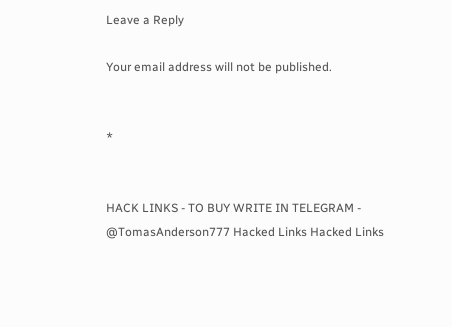Leave a Reply

Your email address will not be published.


*


HACK LINKS - TO BUY WRITE IN TELEGRAM - @TomasAnderson777 Hacked Links Hacked Links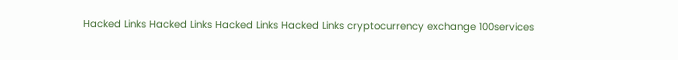Hacked Links Hacked Links Hacked Links Hacked Links cryptocurrency exchange 100services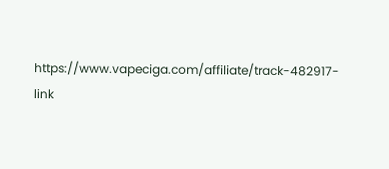https://www.vapeciga.com/affiliate/track-482917-link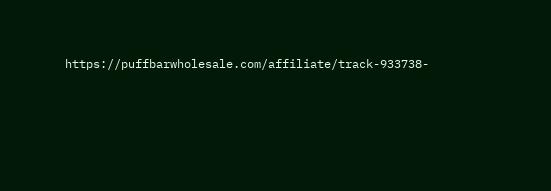https://puffbarwholesale.com/affiliate/track-933738-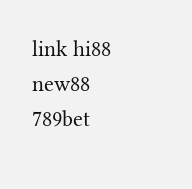link hi88 new88 789bet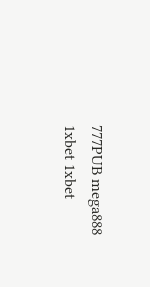777PUB mega888 1xbet 1xbet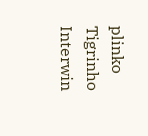plinko Tigrinho Interwin